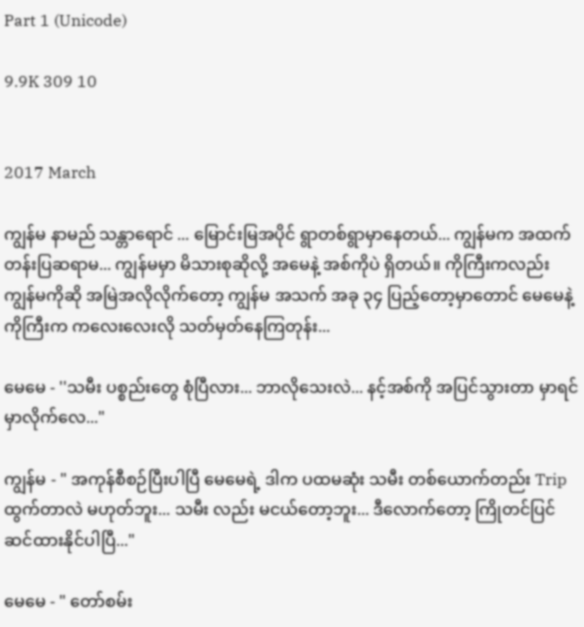Part 1 (Unicode)

9.9K 309 10


2017 March

ကျွန်မ နာမည် သန္တာရောင် ... မြောင်းမြအပိုင် ရွာတစ်ရွာမှာနေတယ်... ကျွန်မက အထက်တန်းပြဆရာမ... ကျွန်မမှာ မိသားစုဆိုလို့ အမေနဲ့ အစ်ကိုပဲ ရှိတယ်။ ကိုကြီးကလည်း ကျွန်မကိုဆို အမြဲအလိုလိုက်တော့ ကျွန်မ အသက် အခု ၃၄ ပြည့်တော့မှာတောင် မေမေနဲ့ ကိုကြီးက ကလေးလေးလို သတ်မှတ်နေကြတုန်း...

မေမေ - ''သမီး ပစ္စည်းတွေ စုံပြီလား... ဘာလိုသေးလဲ... နင့်အစ်ကို အပြင်သွားတာ မှာရင်မှာလိုက်လေ..."

ကျွန်မ - " အကုန်စီစဉ်ပြီးပါပြီ မေမေရဲ့ ဒါက ပထမဆုံး သမီး တစ်ယောက်တည်း Trip ထွက်တာလဲ မဟုတ်ဘူး... သမီး လည်း မငယ်တော့ဘူး... ဒီလောက်တော့ ကြိုတင်ပြင်ဆင်ထားနိုင်ပါပြီ..."

မေမေ - " တော်စမ်း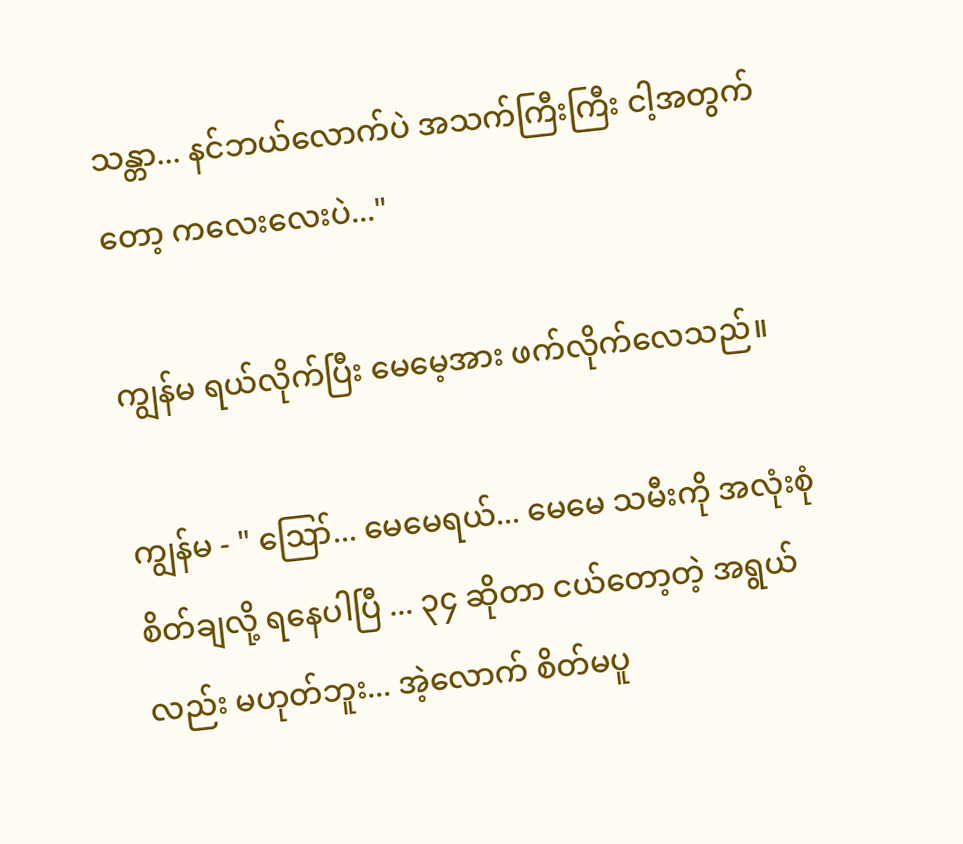သန္တာ... နင်ဘယ်လောက်ပဲ အသက်ကြီးကြီး ငါ့အတွက်တော့ ကလေးလေးပဲ..."

ကျွန်မ ရယ်လိုက်ပြီး မေမေ့အား ဖက်လိုက်လေသည်။

ကျွန်မ - " ဪ... မေမေရယ်... မေမေ သမီးကို အလုံးစုံ စိတ်ချလို့ ရနေပါပြီ ... ၃၄ ဆိုတာ ငယ်တော့တဲ့ အရွယ်လည်း မဟုတ်ဘူး... အဲ့လောက် စိတ်မပူ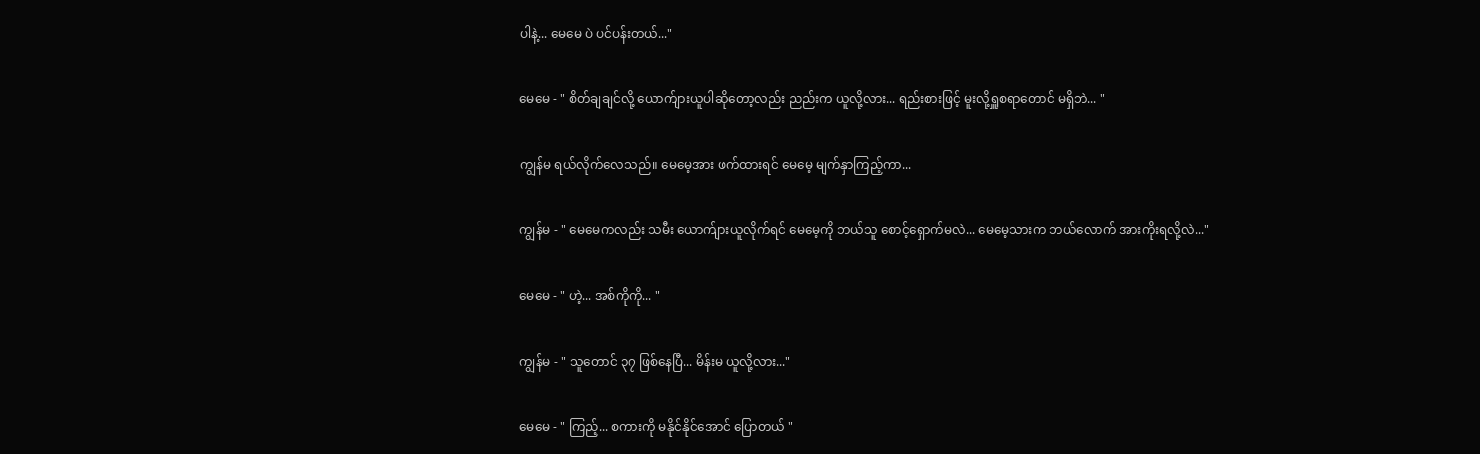ပါနဲ့... မေမေ ပဲ ပင်ပန်းတယ်..."

မေမေ - " စိတ်ချချင်လို့ ယောက်ျားယူပါဆိုတော့လည်း ညည်းက ယူလို့လား... ရည်းစားဖြင့် မူးလို့ရှူစရာတောင် မရှိဘဲ... "

ကျွန်မ ရယ်လိုက်လေသည်။ မေမေ့အား ဖက်ထားရင် မေမေ့ မျက်နှာကြည့်ကာ...

ကျွန်မ - " မေမေကလည်း သမီး ယောက်ျားယူလိုက်ရင် မေမေ့ကို ဘယ်သူ စောင့်ရှောက်မလဲ... မေမေ့သားက ဘယ်လောက် အားကိုးရလို့လဲ..."

မေမေ - " ဟဲ့... အစ်ကိုကို... "

ကျွန်မ - " သူတောင် ၃၇ ဖြစ်နေပြီ... မိန်းမ ယူလို့လား..."

မေမေ - " ကြည့်... စကားကို မနိုင်နိုင်အောင် ပြောတယ် "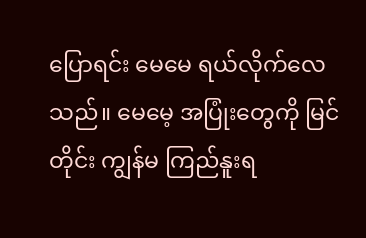ပြောရင်း မေမေ ရယ်လိုက်လေသည်။ မေမေ့ အပြုံးတွေကို မြင်တိုင်း ကျွန်မ ကြည်နူးရ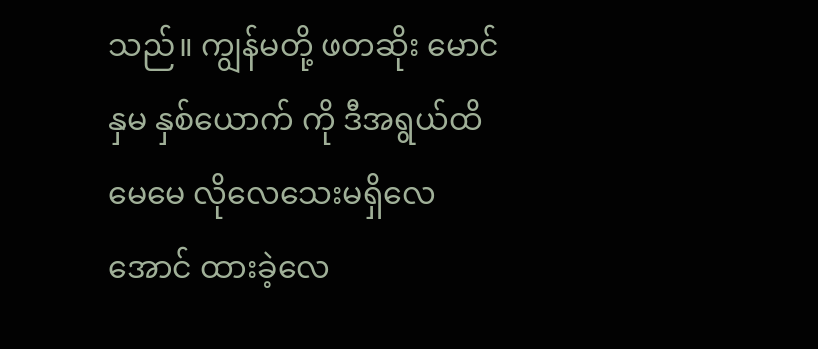သည်။ ကျွန်မတို့ ဖတဆိုး မောင်နှမ နှစ်ယောက် ကို ဒီအရွယ်ထိ မေမေ လိုလေသေးမရှိလေအောင် ထားခဲ့လေ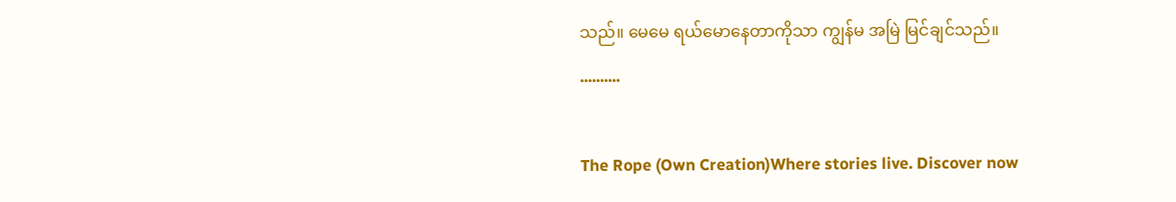သည်။ မေမေ ရယ်မောနေတာကိုသာ ကျွန်မ အမြဲ မြင်ချင်သည်။
..........

The Rope (Own Creation)Where stories live. Discover now